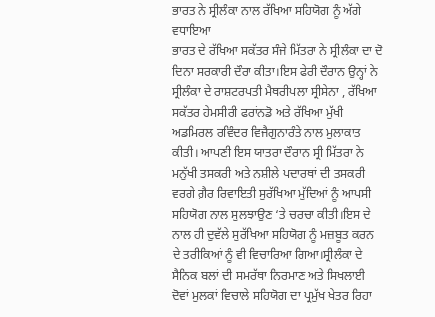ਭਾਰਤ ਨੇ ਸ੍ਰੀਲੰਕਾ ਨਾਲ ਰੱਖਿਆ ਸਹਿਯੋਗ ਨੂੰ ਅੱਗੇ ਵਧਾਇਆ
ਭਾਰਤ ਦੇ ਰੱਖਿਆ ਸਕੱਤਰ ਸੰਜੇ ਮਿੱਤਰਾ ਨੇ ਸ੍ਰੀਲੰਕਾ ਦਾ ਦੋ ਦਿਨਾ ਸਰਕਾਰੀ ਦੌਰਾ ਕੀਤਾ।ਇਸ ਫੇਰੀ ਦੌਰਾਨ ਉਨ੍ਹਾਂ ਨੇ ਸ੍ਰੀਲੰਕਾ ਦੇ ਰਾਸ਼ਟਰਪਤੀ ਮੈਥਰੀਪਲਾ ਸ੍ਰੀਸੇਨਾ , ਰੱਖਿਆ ਸਕੱਤਰ ਹੇਮਸੀਰੀ ਫਰਾਂਨਡੋ ਅਤੇ ਰੱਖਿਆ ਮੁੱਖੀ ਅਡਮਿਰਲ ਰਵਿੰਦਰ ਵਿਜੈਗੁਨਾਰੰਤੇ ਨਾਲ ਮੁਲਾਕਾਤ ਕੀਤੀ। ਆਪਣੀ ਇਸ ਯਾਤਰਾ ਦੌਰਾਨ ਸ੍ਰੀ ਮਿੱਤਰਾ ਨੇ ਮਨੁੱਖੀ ਤਸਕਰੀ ਅਤੇ ਨਸ਼ੀਲੇ ਪਦਾਰਥਾਂ ਦੀ ਤਸਕਰੀ ਵਰਗੇ ਗ਼ੈਰ ਰਿਵਾਇਤੀ ਸੁਰੱਖਿਆ ਮੁੱਦਿਆਂ ਨੂੰ ਆਪਸੀ ਸਹਿਯੋਗ ਨਾਲ ਸੁਲਝਾਉਣ ‘ਤੇ ਚਰਚਾ ਕੀਤੀ।ਇਸ ਦੇ ਨਾਲ ਹੀ ਦੁਵੱਲੇ ਸੁਰੱਖਿਆ ਸਹਿਯੋਗ ਨੂੰ ਮਜ਼ਬੂਤ ਕਰਨ ਦੇ ਤਰੀਕਿਆਂ ਨੂੰ ਵੀ ਵਿਚਾਰਿਆ ਗਿਆ।ਸ੍ਰੀਲੰਕਾ ਦੇ ਸੈਨਿਕ ਬਲਾਂ ਦੀ ਸਮਰੱਥਾ ਨਿਰਮਾਣ ਅਤੇ ਸਿਖਲਾਈ ਦੋਵਾਂ ਮੁਲਕਾਂ ਵਿਚਾਲੇ ਸਹਿਯੋਗ ਦਾ ਪ੍ਰਮੁੱਖ ਖੇਤਰ ਰਿਹਾ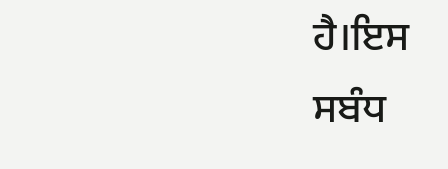ਹੈ।ਇਸ ਸਬੰਧ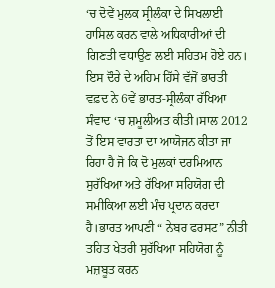‘ਚ ਦੋਵੇਂ ਮੁਲਕ ਸ੍ਰੀਲੰਕਾ ਦੇ ਸਿਖਲਾਈ ਹਾਸਿਲ ਕਰਨ ਵਾਲੇ ਅਧਿਕਾਰੀਆਂ ਦੀ ਗਿਣਤੀ ਵਧਾਉਣ ਲਈ ਸਹਿਤਮ ਹੋਏ ਹਨ।
ਇਸ ਦੌਰੇ ਦੇ ਅਹਿਮ ਹਿੱਸੇ ਵੱਜੋਂ ਭਾਰਤੀ ਵਫ਼ਦ ਨੇ 6ਵੇਂ ਭਾਰਤ-ਸ੍ਰੀਲੰਕਾ ਰੱਖਿਆ ਸੰਵਾਦ ‘ਚ ਸ਼ਮੂਲੀਅਤ ਕੀਤੀ।ਸਾਲ 2012 ਤੋਂ ਇਸ ਵਾਰਤਾ ਦਾ ਆਯੋਜਨ ਕੀਤਾ ਜਾ ਰਿਹਾ ਹੈ ਜੋ ਕਿ ਦੋ ਮੁਲਕਾਂ ਦਰਮਿਆਨ ਸੁਰੱਖਿਆ ਅਤੇ ਰੱਖਿਆ ਸਹਿਯੋਗ ਦੀ ਸਮੀਕਿਆ ਲਈ ਮੰਚ ਪ੍ਰਦਾਨ ਕਰਦਾ ਹੈ।ਭਾਰਤ ਆਪਣੀ “ ਨੇਬਰ ਫਰਸਟ” ਨੀਤੀ ਤਹਿਤ ਖੇਤਰੀ ਸੁਰੱਖਿਆ ਸਹਿਯੋਗ ਨੂੰ ਮਜ਼ਬੂਤ ਕਰਨ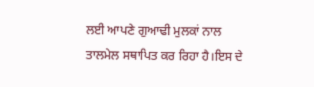ਲਈ ਆਪਣੇ ਗੁਆਢੀ ਮੁਲਕਾਂ ਨਾਲ ਤਾਲਮੇਲ ਸਥਾਪਿਤ ਕਰ ਰਿਹਾ ਹੈ।ਇਸ ਦੇ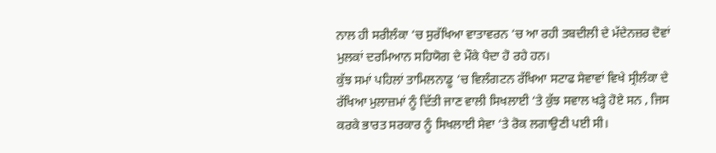ਨਾਲ ਹੀ ਸਰੀਲੰਕਾ ‘ਚ ਸੁਰੱਖਿਆ ਵਾਤਾਵਰਨ ‘ਚ ਆ ਰਹੀ ਤਬਦੀਲੀ ਦੇ ਮੱਦੇਨਜ਼ਰ ਦੋਵਾਂ ਮੁਲਕਾਂ ਦਰਮਿਆਨ ਸਹਿਯੋਗ ਦੇ ਮੌਕੇ ਪੈਦਾ ਹੋ ਰਹੇ ਹਨ।
ਕੁੱਝ ਸਮਾਂ ਪਹਿਲਾਂ ਤਾਮਿਲਨਾਡੂ ‘ਚ ਵਿਲੰਗਟਨ ਰੱਖਿਆ ਸਟਾਫ ਸੇਵਾਵਾਂ ਵਿਖੇ ਸ੍ਰੀਲੰਕਾ ਦੇ ਰੱਖਿਆ ਮੁਲਾਜ਼ਮਾਂ ਨੂੰ ਦਿੱਤੀ ਜਾਣ ਵਾਲੀ ਸਿਖਲਾਈ ‘ਤੇ ਕੁੱਝ ਸਵਾਲ ਖੜ੍ਹੇ ਹੋਏ ਸਨ , ਜਿਸ ਕਰਕੇ ਭਾਰਤ ਸਰਕਾਰ ਨੂੰ ਸਿਖਲਾਈ ਸੇਵਾ ‘ਤੇ ਰੋਕ ਲਗਾਉਣੀ ਪਈ ਸੀ।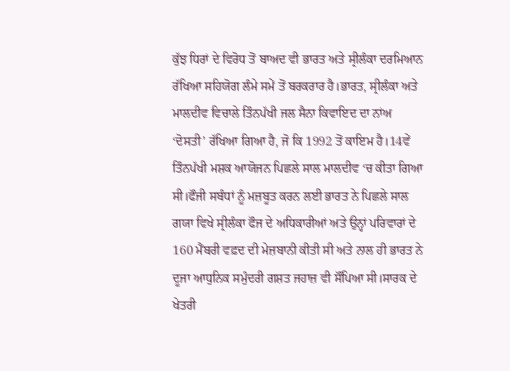ਕੁੱਝ ਧਿਰਾਂ ਦੇ ਵਿਰੋਧ ਤੋਂ ਬਾਅਦ ਵੀ ਭਾਰਤ ਅਤੇ ਸ੍ਰੀਲੰਕਾ ਦਰਮਿਆਨ ਰੱਖਿਆ ਸਹਿਯੋਗ ਲੰਮੇ ਸਮੇਂ ਤੋਂ ਬਰਕਰਾਰ ਹੈ।ਭਾਰਤ, ਸ੍ਰੀਲੰਕਾ ਅਤੇ ਮਾਲਦੀਵ ਵਿਚਾਲੇ ਤਿੰਨਪੱਖੀ ਜਲ ਸੈਨਾ ਕਿਵਾਇਦ ਦਾ ਨਾਂਅ ‘ਦੋਸਤੀ’ ਰੱਖਿਆ ਗਿਆ ਹੈ, ਜੋ ਕਿ 1992 ਤੋਂ ਕਾਇਮ ਹੈ।14ਵੇਂ ਤਿੰਨਪੱਖੀ ਮਸ਼ਕ ਆਯੋਜਨ ਪਿਛਲੇ ਸਾਲ ਮਾਲਦੀਵ ‘ਚ ਕੀਤਾ ਗਿਆ ਸੀ।ਫੌਜੀ ਸਬੰਧਾਂ ਨੂੰ ਮਜ਼ਬੂਤ ਕਰਨ ਲਈ ਭਾਰਤ ਨੇ ਪਿਛਲੇ ਸਾਲ ਗਯਾ ਵਿਖੇ ਸ੍ਰੀਲੰਕਾ ਫੌਜ ਦੇ ਅਧਿਕਾਰੀਆਂ ਅਤੇ ਉਨ੍ਹਾਂ ਪਰਿਵਾਰਾਂ ਦੇ 160 ਮੈਂਬਰੀ ਵਫ਼ਦ ਦੀ ਮੇਜ਼ਬਾਨੀ ਕੀਤੀ ਸੀ ਅਤੇ ਨਾਲ ਹੀ ਭਾਰਤ ਨੇ ਦੂਜਾ ਆਧੁਨਿਕ ਸਮੁੰਦਰੀ ਗਸ਼ਤ ਜਹਾਜ਼ ਵੀ ਸੌਂਪਿਆ ਸੀ।ਸਾਰਕ ਦੇ ਖੇਤਰੀ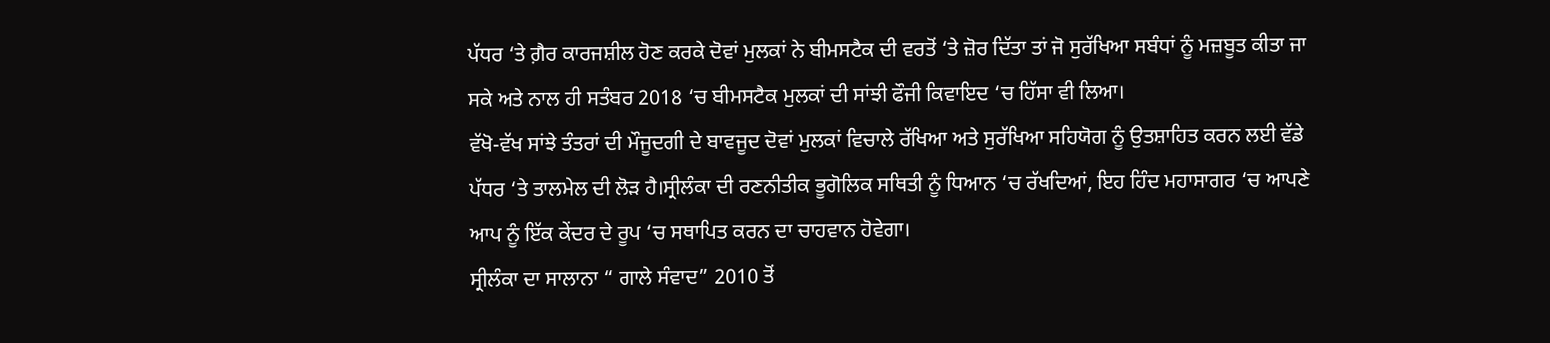ਪੱਧਰ ‘ਤੇ ਗ਼ੈਰ ਕਾਰਜਸ਼ੀਲ ਹੋਣ ਕਰਕੇ ਦੋਵਾਂ ਮੁਲਕਾਂ ਨੇ ਬੀਮਸਟੈਕ ਦੀ ਵਰਤੋਂ ‘ਤੇ ਜ਼ੋਰ ਦਿੱਤਾ ਤਾਂ ਜੋ ਸੁਰੱਖਿਆ ਸਬੰਧਾਂ ਨੂੰ ਮਜ਼ਬੂਤ ਕੀਤਾ ਜਾ ਸਕੇ ਅਤੇ ਨਾਲ ਹੀ ਸਤੰਬਰ 2018 ‘ਚ ਬੀਮਸਟੈਕ ਮੁਲਕਾਂ ਦੀ ਸਾਂਝੀ ਫੌਜੀ ਕਿਵਾਇਦ ‘ਚ ਹਿੱਸਾ ਵੀ ਲਿਆ।
ਵੱਖੋ-ਵੱਖ ਸਾਂਝੇ ਤੰਤਰਾਂ ਦੀ ਮੌਜੂਦਗੀ ਦੇ ਬਾਵਜੂਦ ਦੋਵਾਂ ਮੁਲਕਾਂ ਵਿਚਾਲੇ ਰੱਖਿਆ ਅਤੇ ਸੁਰੱਖਿਆ ਸਹਿਯੋਗ ਨੂੰ ਉਤਸ਼ਾਹਿਤ ਕਰਨ ਲਈ ਵੱਡੇ ਪੱਧਰ ‘ਤੇ ਤਾਲਮੇਲ ਦੀ ਲੋੜ ਹੈ।ਸ੍ਰੀਲੰਕਾ ਦੀ ਰਣਨੀਤੀਕ ਭੂਗੋਲਿਕ ਸਥਿਤੀ ਨੂੰ ਧਿਆਨ ‘ਚ ਰੱਖਦਿਆਂ, ਇਹ ਹਿੰਦ ਮਹਾਸਾਗਰ ‘ਚ ਆਪਣੇ ਆਪ ਨੂੰ ਇੱਕ ਕੇਂਦਰ ਦੇ ਰੂਪ ‘ਚ ਸਥਾਪਿਤ ਕਰਨ ਦਾ ਚਾਹਵਾਨ ਹੋਵੇਗਾ।
ਸ੍ਰੀਲੰਕਾ ਦਾ ਸਾਲਾਨਾ “ ਗਾਲੇ ਸੰਵਾਦ” 2010 ਤੋਂ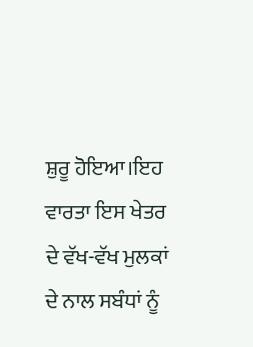ਸ਼ੁਰੂ ਹੋਇਆ।ਇਹ ਵਾਰਤਾ ਇਸ ਖੇਤਰ ਦੇ ਵੱਖ-ਵੱਖ ਮੁਲਕਾਂ ਦੇ ਨਾਲ ਸਬੰਧਾਂ ਨੂੰ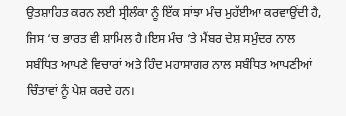ਉਤਸ਼ਾਹਿਤ ਕਰਨ ਲਈ ਸ੍ਰੀਲੰਕਾ ਨੂੰ ਇੱਕ ਸਾਂਝਾ ਮੰਚ ਮੁਹੱਈਆ ਕਰਵਾਉਂਦੀ ਹੈ, ਜਿਸ ‘ਚ ਭਾਰਤ ਵੀ ਸ਼ਾਮਿਲ ਹੈ।ਇਸ ਮੰਚ ‘ਤੇ ਮੈਂਬਰ ਦੇਸ਼ ਸਮੁੰਦਰ ਨਾਲ ਸਬੰਧਿਤ ਆਪਣੇ ਵਿਚਾਰਾਂ ਅਤੇ ਹਿੰਦ ਮਹਾਸਾਗਰ ਨਾਲ ਸਬੰਧਿਤ ਆਪਣੀਆਂ ਚਿੰਤਾਵਾਂ ਨੂੰ ਪੇਸ਼ ਕਰਦੇ ਹਨ।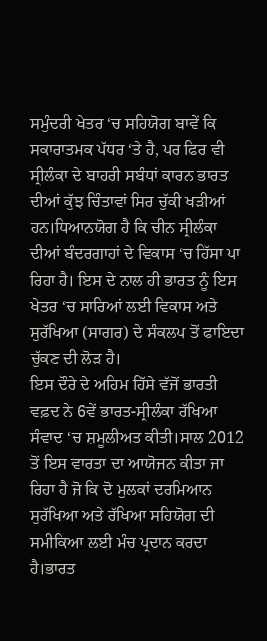ਸਮੁੰਦਰੀ ਖੇਤਰ ‘ਚ ਸਹਿਯੋਗ ਬਾਵੇਂ ਕਿ ਸਕਾਰਾਤਮਕ ਪੱਧਰ ‘ਤੇ ਹੈ, ਪਰ ਫਿਰ ਵੀ ਸ੍ਰੀਲੰਕਾ ਦੇ ਬਾਹਰੀ ਸਬੰਧਾਂ ਕਾਰਨ ਭਾਰਤ ਦੀਆਂ ਕੁੱਝ ਚਿੰਤਾਵਾਂ ਸਿਰ ਚੁੱਕੀ ਖੜੀਆਂ ਹਨ।ਧਿਆਨਯੋਗ ਹੈ ਕਿ ਚੀਨ ਸ੍ਰੀਲੰਕਾ ਦੀਆਂ ਬੰਦਰਗਾਹਾਂ ਦੇ ਵਿਕਾਸ ‘ਚ ਹਿੱਸਾ ਪਾ ਰਿਹਾ ਹੈ। ਇਸ ਦੇ ਨਾਲ ਹੀ ਭਾਰਤ ਨੂੰ ਇਸ ਖੇਤਰ ‘ਚ ਸਾਰਿਆਂ ਲਈ ਵਿਕਾਸ ਅਤੇ ਸੁਰੱਖਿਆ (ਸਾਗਰ) ਦੇ ਸੰਕਲਪ ਤੋਂ ਫਾਇਦਾ ਚੁੱਕਣ ਦੀ ਲੋੜ ਹੈ।
ਇਸ ਦੌਰੇ ਦੇ ਅਹਿਮ ਹਿੱਸੇ ਵੱਜੋਂ ਭਾਰਤੀ ਵਫ਼ਦ ਨੇ 6ਵੇਂ ਭਾਰਤ-ਸ੍ਰੀਲੰਕਾ ਰੱਖਿਆ ਸੰਵਾਦ ‘ਚ ਸ਼ਮੂਲੀਅਤ ਕੀਤੀ।ਸਾਲ 2012 ਤੋਂ ਇਸ ਵਾਰਤਾ ਦਾ ਆਯੋਜਨ ਕੀਤਾ ਜਾ ਰਿਹਾ ਹੈ ਜੋ ਕਿ ਦੋ ਮੁਲਕਾਂ ਦਰਮਿਆਨ ਸੁਰੱਖਿਆ ਅਤੇ ਰੱਖਿਆ ਸਹਿਯੋਗ ਦੀ ਸਮੀਕਿਆ ਲਈ ਮੰਚ ਪ੍ਰਦਾਨ ਕਰਦਾ ਹੈ।ਭਾਰਤ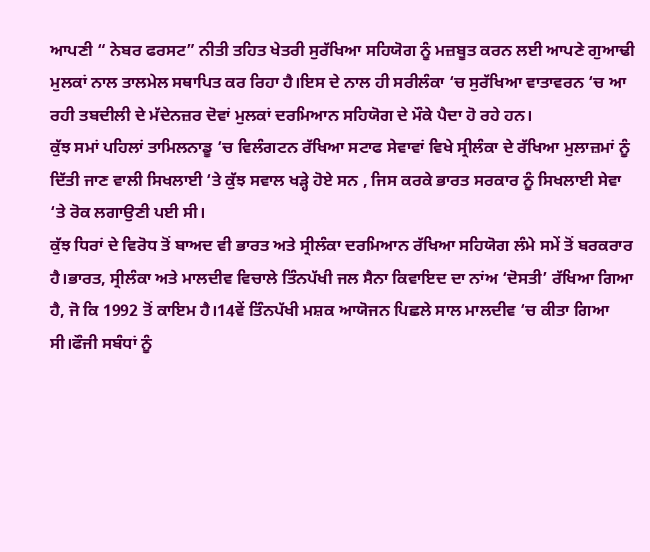ਆਪਣੀ “ ਨੇਬਰ ਫਰਸਟ” ਨੀਤੀ ਤਹਿਤ ਖੇਤਰੀ ਸੁਰੱਖਿਆ ਸਹਿਯੋਗ ਨੂੰ ਮਜ਼ਬੂਤ ਕਰਨ ਲਈ ਆਪਣੇ ਗੁਆਢੀ ਮੁਲਕਾਂ ਨਾਲ ਤਾਲਮੇਲ ਸਥਾਪਿਤ ਕਰ ਰਿਹਾ ਹੈ।ਇਸ ਦੇ ਨਾਲ ਹੀ ਸਰੀਲੰਕਾ ‘ਚ ਸੁਰੱਖਿਆ ਵਾਤਾਵਰਨ ‘ਚ ਆ ਰਹੀ ਤਬਦੀਲੀ ਦੇ ਮੱਦੇਨਜ਼ਰ ਦੋਵਾਂ ਮੁਲਕਾਂ ਦਰਮਿਆਨ ਸਹਿਯੋਗ ਦੇ ਮੌਕੇ ਪੈਦਾ ਹੋ ਰਹੇ ਹਨ।
ਕੁੱਝ ਸਮਾਂ ਪਹਿਲਾਂ ਤਾਮਿਲਨਾਡੂ ‘ਚ ਵਿਲੰਗਟਨ ਰੱਖਿਆ ਸਟਾਫ ਸੇਵਾਵਾਂ ਵਿਖੇ ਸ੍ਰੀਲੰਕਾ ਦੇ ਰੱਖਿਆ ਮੁਲਾਜ਼ਮਾਂ ਨੂੰ ਦਿੱਤੀ ਜਾਣ ਵਾਲੀ ਸਿਖਲਾਈ ‘ਤੇ ਕੁੱਝ ਸਵਾਲ ਖੜ੍ਹੇ ਹੋਏ ਸਨ , ਜਿਸ ਕਰਕੇ ਭਾਰਤ ਸਰਕਾਰ ਨੂੰ ਸਿਖਲਾਈ ਸੇਵਾ ‘ਤੇ ਰੋਕ ਲਗਾਉਣੀ ਪਈ ਸੀ।
ਕੁੱਝ ਧਿਰਾਂ ਦੇ ਵਿਰੋਧ ਤੋਂ ਬਾਅਦ ਵੀ ਭਾਰਤ ਅਤੇ ਸ੍ਰੀਲੰਕਾ ਦਰਮਿਆਨ ਰੱਖਿਆ ਸਹਿਯੋਗ ਲੰਮੇ ਸਮੇਂ ਤੋਂ ਬਰਕਰਾਰ ਹੈ।ਭਾਰਤ, ਸ੍ਰੀਲੰਕਾ ਅਤੇ ਮਾਲਦੀਵ ਵਿਚਾਲੇ ਤਿੰਨਪੱਖੀ ਜਲ ਸੈਨਾ ਕਿਵਾਇਦ ਦਾ ਨਾਂਅ ‘ਦੋਸਤੀ’ ਰੱਖਿਆ ਗਿਆ ਹੈ, ਜੋ ਕਿ 1992 ਤੋਂ ਕਾਇਮ ਹੈ।14ਵੇਂ ਤਿੰਨਪੱਖੀ ਮਸ਼ਕ ਆਯੋਜਨ ਪਿਛਲੇ ਸਾਲ ਮਾਲਦੀਵ ‘ਚ ਕੀਤਾ ਗਿਆ ਸੀ।ਫੌਜੀ ਸਬੰਧਾਂ ਨੂੰ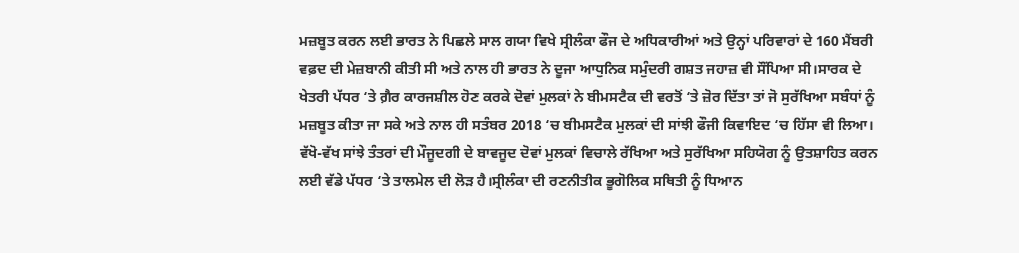ਮਜ਼ਬੂਤ ਕਰਨ ਲਈ ਭਾਰਤ ਨੇ ਪਿਛਲੇ ਸਾਲ ਗਯਾ ਵਿਖੇ ਸ੍ਰੀਲੰਕਾ ਫੌਜ ਦੇ ਅਧਿਕਾਰੀਆਂ ਅਤੇ ਉਨ੍ਹਾਂ ਪਰਿਵਾਰਾਂ ਦੇ 160 ਮੈਂਬਰੀ ਵਫ਼ਦ ਦੀ ਮੇਜ਼ਬਾਨੀ ਕੀਤੀ ਸੀ ਅਤੇ ਨਾਲ ਹੀ ਭਾਰਤ ਨੇ ਦੂਜਾ ਆਧੁਨਿਕ ਸਮੁੰਦਰੀ ਗਸ਼ਤ ਜਹਾਜ਼ ਵੀ ਸੌਂਪਿਆ ਸੀ।ਸਾਰਕ ਦੇ ਖੇਤਰੀ ਪੱਧਰ ‘ਤੇ ਗ਼ੈਰ ਕਾਰਜਸ਼ੀਲ ਹੋਣ ਕਰਕੇ ਦੋਵਾਂ ਮੁਲਕਾਂ ਨੇ ਬੀਮਸਟੈਕ ਦੀ ਵਰਤੋਂ ‘ਤੇ ਜ਼ੋਰ ਦਿੱਤਾ ਤਾਂ ਜੋ ਸੁਰੱਖਿਆ ਸਬੰਧਾਂ ਨੂੰ ਮਜ਼ਬੂਤ ਕੀਤਾ ਜਾ ਸਕੇ ਅਤੇ ਨਾਲ ਹੀ ਸਤੰਬਰ 2018 ‘ਚ ਬੀਮਸਟੈਕ ਮੁਲਕਾਂ ਦੀ ਸਾਂਝੀ ਫੌਜੀ ਕਿਵਾਇਦ ‘ਚ ਹਿੱਸਾ ਵੀ ਲਿਆ।
ਵੱਖੋ-ਵੱਖ ਸਾਂਝੇ ਤੰਤਰਾਂ ਦੀ ਮੌਜੂਦਗੀ ਦੇ ਬਾਵਜੂਦ ਦੋਵਾਂ ਮੁਲਕਾਂ ਵਿਚਾਲੇ ਰੱਖਿਆ ਅਤੇ ਸੁਰੱਖਿਆ ਸਹਿਯੋਗ ਨੂੰ ਉਤਸ਼ਾਹਿਤ ਕਰਨ ਲਈ ਵੱਡੇ ਪੱਧਰ ‘ਤੇ ਤਾਲਮੇਲ ਦੀ ਲੋੜ ਹੈ।ਸ੍ਰੀਲੰਕਾ ਦੀ ਰਣਨੀਤੀਕ ਭੂਗੋਲਿਕ ਸਥਿਤੀ ਨੂੰ ਧਿਆਨ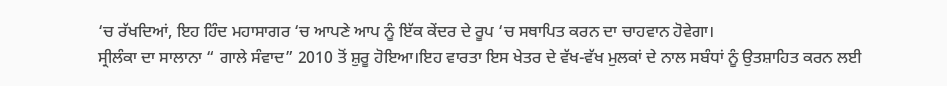‘ਚ ਰੱਖਦਿਆਂ, ਇਹ ਹਿੰਦ ਮਹਾਸਾਗਰ ‘ਚ ਆਪਣੇ ਆਪ ਨੂੰ ਇੱਕ ਕੇਂਦਰ ਦੇ ਰੂਪ ‘ਚ ਸਥਾਪਿਤ ਕਰਨ ਦਾ ਚਾਹਵਾਨ ਹੋਵੇਗਾ।
ਸ੍ਰੀਲੰਕਾ ਦਾ ਸਾਲਾਨਾ “ ਗਾਲੇ ਸੰਵਾਦ” 2010 ਤੋਂ ਸ਼ੁਰੂ ਹੋਇਆ।ਇਹ ਵਾਰਤਾ ਇਸ ਖੇਤਰ ਦੇ ਵੱਖ-ਵੱਖ ਮੁਲਕਾਂ ਦੇ ਨਾਲ ਸਬੰਧਾਂ ਨੂੰ ਉਤਸ਼ਾਹਿਤ ਕਰਨ ਲਈ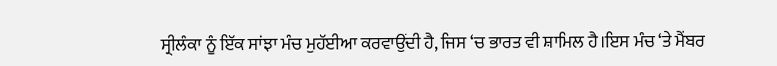ਸ੍ਰੀਲੰਕਾ ਨੂੰ ਇੱਕ ਸਾਂਝਾ ਮੰਚ ਮੁਹੱਈਆ ਕਰਵਾਉਂਦੀ ਹੈ, ਜਿਸ ‘ਚ ਭਾਰਤ ਵੀ ਸ਼ਾਮਿਲ ਹੈ।ਇਸ ਮੰਚ ‘ਤੇ ਮੈਂਬਰ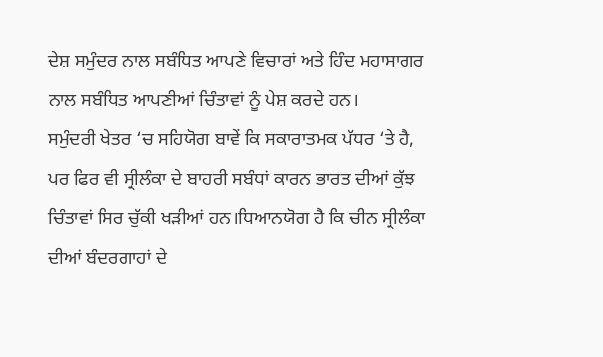ਦੇਸ਼ ਸਮੁੰਦਰ ਨਾਲ ਸਬੰਧਿਤ ਆਪਣੇ ਵਿਚਾਰਾਂ ਅਤੇ ਹਿੰਦ ਮਹਾਸਾਗਰ ਨਾਲ ਸਬੰਧਿਤ ਆਪਣੀਆਂ ਚਿੰਤਾਵਾਂ ਨੂੰ ਪੇਸ਼ ਕਰਦੇ ਹਨ।
ਸਮੁੰਦਰੀ ਖੇਤਰ ‘ਚ ਸਹਿਯੋਗ ਬਾਵੇਂ ਕਿ ਸਕਾਰਾਤਮਕ ਪੱਧਰ ‘ਤੇ ਹੈ, ਪਰ ਫਿਰ ਵੀ ਸ੍ਰੀਲੰਕਾ ਦੇ ਬਾਹਰੀ ਸਬੰਧਾਂ ਕਾਰਨ ਭਾਰਤ ਦੀਆਂ ਕੁੱਝ ਚਿੰਤਾਵਾਂ ਸਿਰ ਚੁੱਕੀ ਖੜੀਆਂ ਹਨ।ਧਿਆਨਯੋਗ ਹੈ ਕਿ ਚੀਨ ਸ੍ਰੀਲੰਕਾ ਦੀਆਂ ਬੰਦਰਗਾਹਾਂ ਦੇ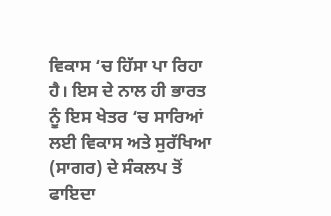ਵਿਕਾਸ ‘ਚ ਹਿੱਸਾ ਪਾ ਰਿਹਾ ਹੈ। ਇਸ ਦੇ ਨਾਲ ਹੀ ਭਾਰਤ ਨੂੰ ਇਸ ਖੇਤਰ ‘ਚ ਸਾਰਿਆਂ ਲਈ ਵਿਕਾਸ ਅਤੇ ਸੁਰੱਖਿਆ (ਸਾਗਰ) ਦੇ ਸੰਕਲਪ ਤੋਂ ਫਾਇਦਾ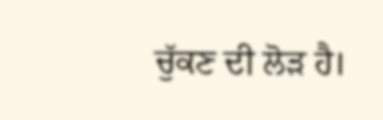ਚੁੱਕਣ ਦੀ ਲੋੜ ਹੈ।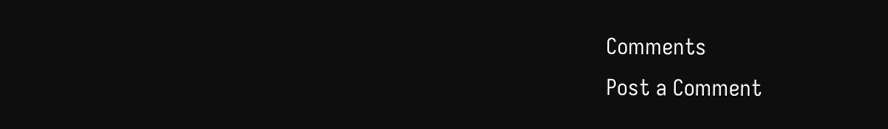Comments
Post a Comment